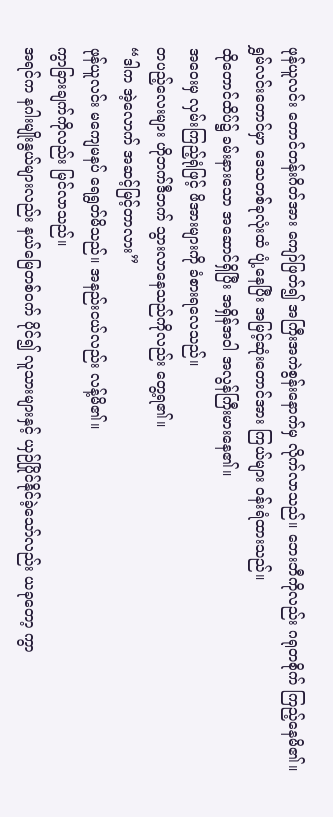ဖုန်ယူလင်း တောင်တန်းဂိတ်အား ကျော်ဖြတ်၍ အကြီးအကဲစွန်းနောက်မှ လိုက်လာသည်။ ဘေးဘီကိုလည်း ဂရုတစိုက် ကြည့်နေမိ၏။
ရွှမ်လင်းတောင်မှာ ဒေသတစ်ခုလုံးထံ ပျံ့နေပြီး အမြင့်ဆုံးတောင်အား ကြယ်များ ဝန်းရံထားသည်။
ထိုတောင်ထိပ်၌ ခမ်းနားသော အဆောင်ရှိပြီး အရှိန်အဝါ အလွန်ကြီးမားနေ၏။
အဝေးမှ လှမ်းကြည့်ရုံဖြင့် ဖိအားများကို ခံစားရလေသည်။
တပည့်လေးများ ဟိုဘက်ဒီဘက် သွားလာနေသည်ကိုလည်း တွေ့ရ၏။
“ဒါက အဲ့လောက် အဆင့်မြင့်တာလား”
ဖုန်ယူလင်း မကျေမနပ် ရေရွတ်မိသည်။ အနည်းငယ်လည်း လန့်မိ၏။
ကွာခြားချက်ကိုလည်း မြင်လာသည်။
အရင်က နဂါးမျိုးနွယ်များလည်း နယ်မြေတစ်ဝက် ပိုင်၍ လူသားများနှင့် ယှဉ်ပြိုင်နိုင်ခဲ့သော်လည်း ယခုတော့ ကွာ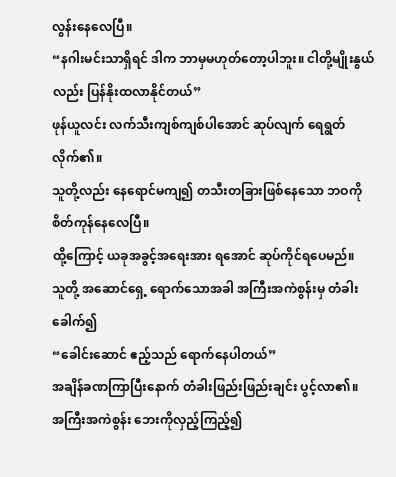လွန်းနေလေပြီ။
“နဂါးမင်းသာရှိရင် ဒါက ဘာမှမဟုတ်တော့ပါဘူး။ ငါတို့မျိုးနွယ်လည်း ပြန်နိုးထလာနိုင်တယ်”
ဖုန်ယူလင်း လက်သီးကျစ်ကျစ်ပါအောင် ဆုပ်လျက် ရေရွတ်လိုက်၏။
သူတို့လည်း နေရောင်မကျ၍ တသီးတခြားဖြစ်နေသော ဘဝကို စိတ်ကုန်နေလေပြီ။
ထို့ကြောင့် ယခုအခွင့်အရေးအား ရအောင် ဆုပ်ကိုင်ရပေမည်။
သူတို့ အဆောင်ရှေ့ ရောက်သောအခါ အကြီးအကဲစွန်းမှ တံခါးခေါက်၍
“ခေါင်းဆောင် ဧည့်သည် ရောက်နေပါတယ်”
အချိန်ခဏကြာပြီးနောက် တံခါးဖြည်းဖြည်းချင်း ပွင့်လာ၏။
အကြီးအကဲစွန်း ဘေးကိုလှည့်ကြည့်၍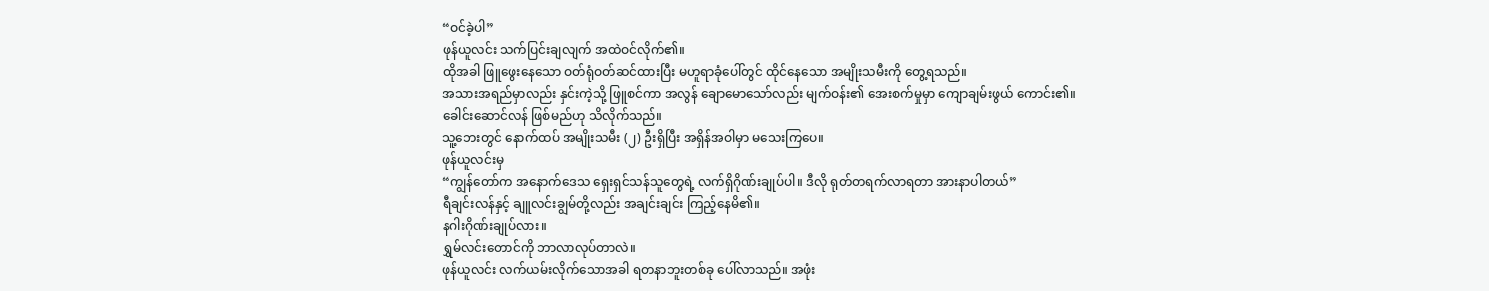“ဝင်ခဲ့ပါ”
ဖုန်ယူလင်း သက်ပြင်းချလျက် အထဲဝင်လိုက်၏။
ထိုအခါ ဖြူဖွေးနေသော ဝတ်ရုံဝတ်ဆင်ထားပြီး မဟူရာခုံပေါ်တွင် ထိုင်နေသော အမျိုးသမီးကို တွေ့ရသည်။
အသားအရည်မှာလည်း နှင်းကဲ့သို့ ဖြူစင်ကာ အလွန် ချောမောသော်လည်း မျက်ဝန်း၏ အေးစက်မှုမှာ ကျောချမ်းဖွယ် ကောင်း၏။
ခေါင်းဆောင်လန် ဖြစ်မည်ဟု သိလိုက်သည်။
သူ့ဘေးတွင် နောက်ထပ် အမျိုးသမီး (၂) ဦးရှိပြီး အရှိန်အဝါမှာ မသေးကြပေ။
ဖုန်ယူလင်းမှ
“ကျွန်တော်က အနောက်ဒေသ ရှေးရှင်သန်သူတွေရဲ့ လက်ရှိဂိုဏ်းချုပ်ပါ။ ဒီလို ရုတ်တရက်လာရတာ အားနာပါတယ်”
ရီချင်းလန်နှင့် ချူလင်းချွမ်တို့လည်း အချင်းချင်း ကြည့်နေမိ၏။
နဂါးဂိုဏ်းချုပ်လား။
ရွှမ်လင်းတောင်ကို ဘာလာလုပ်တာလဲ။
ဖုန်ယူလင်း လက်ယမ်းလိုက်သောအခါ ရတနာဘူးတစ်ခု ပေါ်လာသည်။ အဖုံး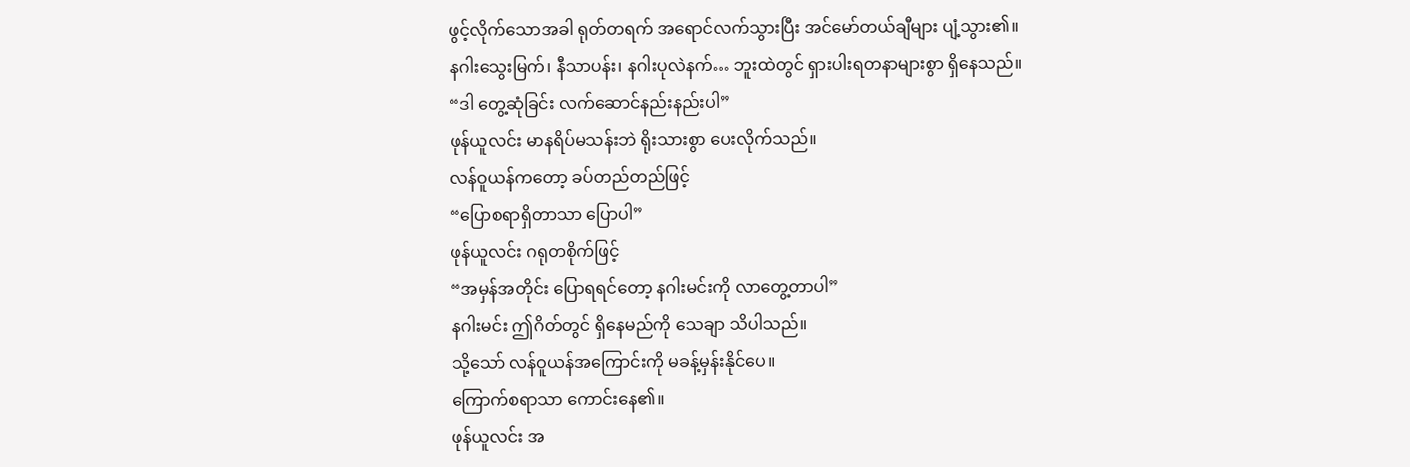ဖွင့်လိုက်သောအခါ ရုတ်တရက် အရောင်လက်သွားပြီး အင်မော်တယ်ချီများ ပျံ့သွား၏။
နဂါးသွေးမြက်၊ နီသာပန်း၊ နဂါးပုလဲနက်… ဘူးထဲတွင် ရှားပါးရတနာများစွာ ရှိနေသည်။
“ဒါ တွေ့ဆုံခြင်း လက်ဆောင်နည်းနည်းပါ”
ဖုန်ယူလင်း မာနရိပ်မသန်းဘဲ ရိုးသားစွာ ပေးလိုက်သည်။
လန်ဝူယန်ကတော့ ခပ်တည်တည်ဖြင့်
“ပြောစရာရှိတာသာ ပြောပါ”
ဖုန်ယူလင်း ဂရုတစိုက်ဖြင့်
“အမှန်အတိုင်း ပြောရရင်တော့ နဂါးမင်းကို လာတွေ့တာပါ”
နဂါးမင်း ဤဂိတ်တွင် ရှိနေမည်ကို သေချာ သိပါသည်။
သို့သော် လန်ဝူယန်အကြောင်းကို မခန့်မှန်းနိုင်ပေ။
ကြောက်စရာသာ ကောင်းနေ၏။
ဖုန်ယူလင်း အ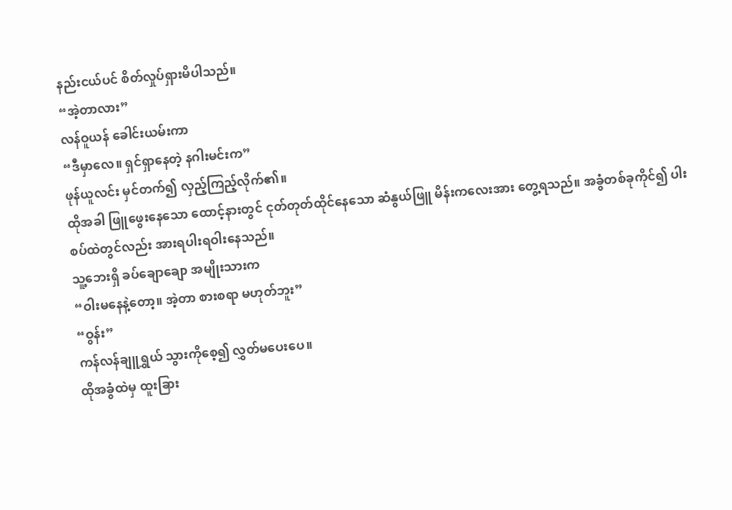နည်းငယ်ပင် စိတ်လှုပ်ရှားမိပါသည်။
“အဲ့တာလား”
လန်ဝူယန် ခေါင်းယမ်းကာ
“ဒီမှာလေ။ ရှင်ရှာနေတဲ့ နဂါးမင်းက”
ဖုန်ယူလင်း မှင်တက်၍ လှည့်ကြည့်လိုက်၏။
ထိုအခါ ဖြူဖွေးနေသော ထောင့်နားတွင် ငုတ်တုတ်ထိုင်နေသော ဆံနွယ်ဖြူ မိန်းကလေးအား တွေ့ရသည်။ အခွံတစ်ခုကိုင်၍ ပါးစပ်ထဲတွင်လည်း အားရပါးရဝါးနေသည်။
သူ့ဘေးရှိ ခပ်ချောချော အမျိုးသားက
“ဝါးမနေနဲ့တော့။ အဲ့တာ စားစရာ မဟုတ်ဘူး”
“ဝွန်း”
ကန်လန်ချူရွှယ် သွားကိုစေ့၍ လွှတ်မပေးပေ။
ထိုအခွံထဲမှ ထူးခြား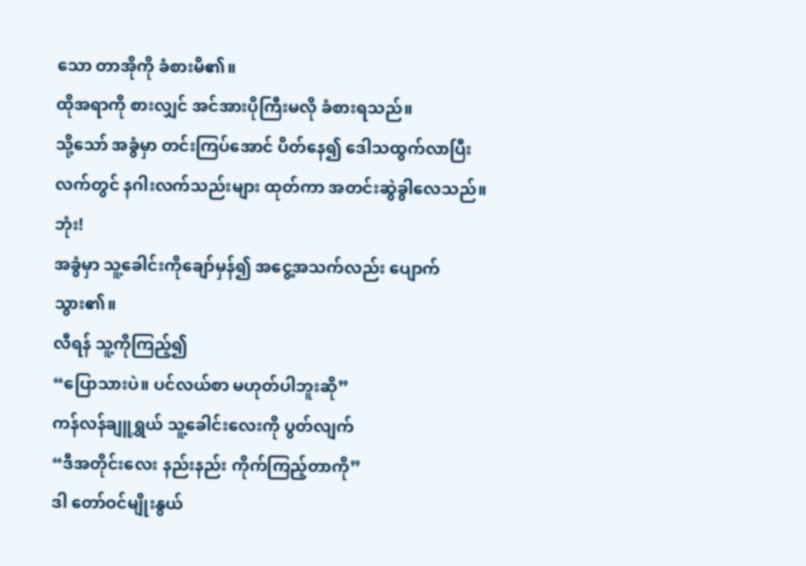သော တာအိုကို ခံစားမိ၏။
ထိုအရာကို စားလျှင် အင်အားပိုကြီးမလို ခံစားရသည်။
သို့သော် အခွံမှာ တင်းကြပ်အောင် ပိတ်နေ၍ ဒေါသထွက်လာပြီး လက်တွင် နဂါးလက်သည်းများ ထုတ်ကာ အတင်းဆွဲခွါလေသည်။
ဘုံး!
အခွံမှာ သူ့ခေါင်းကိုချော်မှန်၍ အငွေ့အသက်လည်း ပျောက်သွား၏။
လီရန် သူ့ကိုကြည့်၍
“ပြောသားပဲ။ ပင်လယ်စာ မဟုတ်ပါဘူးဆို”
ကန်လန်ချူရွှယ် သူ့ခေါင်းလေးကို ပွတ်လျက်
“ဒီအတိုင်းလေး နည်းနည်း ကိုက်ကြည့်တာကို”
ဒါ တော်ဝင်မျိုးနွယ်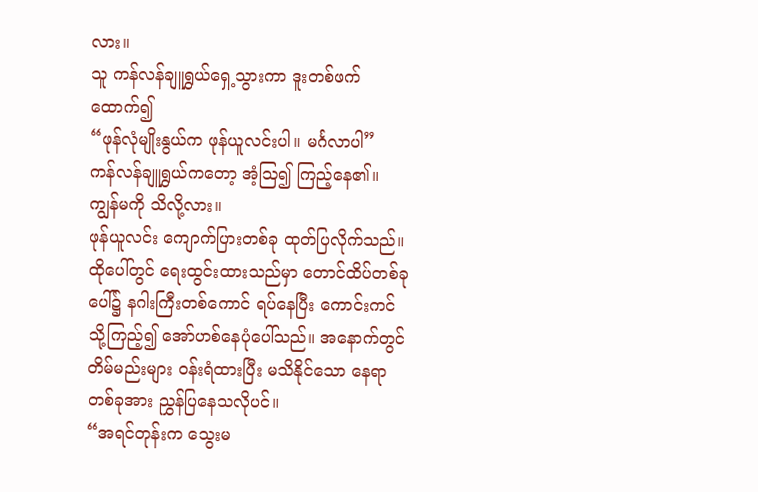လား။
သူ ကန်လန်ချူရွှယ်ရှေ့သွားကာ ဒူးတစ်ဖက် ထောက်၍
“ဖုန်လုံမျိုးနွယ်က ဖုန်ယူလင်းပါ။ မင်္ဂလာပါ”
ကန်လန်ချူရွှယ်ကတော့ အံ့ဩ၍ ကြည့်နေ၏။
ကျွန်မကို သိလို့လား။
ဖုန်ယူလင်း ကျောက်ပြားတစ်ခု ထုတ်ပြလိုက်သည်။
ထိုပေါ်တွင် ရေးထွင်းထားသည်မှာ တောင်ထိပ်တစ်ခုပေါ်၌ နဂါးကြီးတစ်ကောင် ရပ်နေပြီး ကောင်းကင်သို့ကြည့်၍ အော်ဟစ်နေပုံပေါ်သည်။ အနောက်တွင် တိမ်မည်းများ ဝန်းရံထားပြီး မသိနိုင်သော နေရာတစ်ခုအား ညွှန်ပြနေသလိုပင်။
“အရင်တုန်းက သွေးမ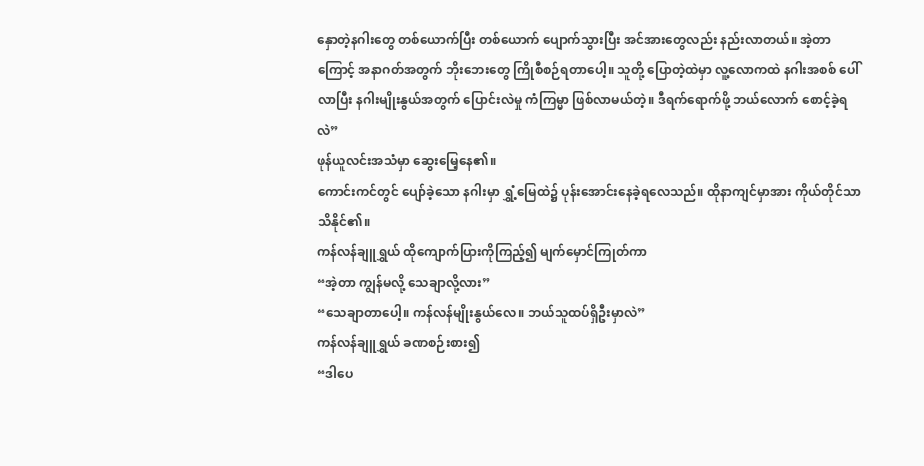နှောတဲ့နဂါးတွေ တစ်ယောက်ပြီး တစ်ယောက် ပျောက်သွားပြီး အင်အားတွေလည်း နည်းလာတယ်။ အဲ့တာကြောင့် အနာဂတ်အတွက် ဘိုးဘေးတွေ ကြိုစီစဉ်ရတာပေါ့။ သူတို့ ပြောတဲ့ထဲမှာ လူ့လောကထဲ နဂါးအစစ် ပေါ်လာပြီး နဂါးမျိုးနွယ်အတွက် ပြောင်းလဲမှု ကံကြမ္မာ ဖြစ်လာမယ်တဲ့။ ဒီရက်ရောက်ဖို့ ဘယ်လောက် စောင့်ခဲ့ရလဲ”
ဖုန်ယူလင်းအသံမှာ ဆွေးမြေ့နေ၏။
ကောင်းကင်တွင် ပျော်ခဲ့သော နဂါးမှာ ရွှံ့မြေထဲ၌ ပုန်းအောင်းနေခဲ့ရလေသည်။ ထိုနာကျင်မှာအား ကိုယ်တိုင်သာ သိနိုင်၏။
ကန်လန်ချူရွှယ် ထိုကျောက်ပြားကိုကြည့်၍ မျက်မှောင်ကြုတ်ကာ
“အဲ့တာ ကျွန်မလို့ သေချာလို့လား”
“သေချာတာပေါ့။ ကန်လန်မျိုးနွယ်လေ။ ဘယ်သူထပ်ရှိဦးမှာလဲ”
ကန်လန်ချူရွှယ် ခဏစဉ်းစား၍
“ဒါပေ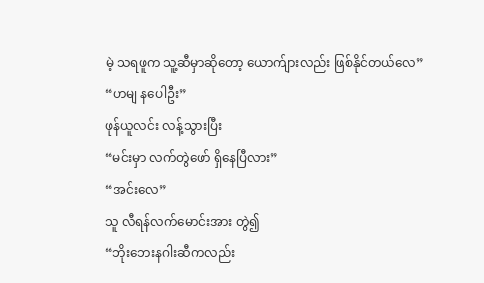မဲ့ သရဖူက သူ့ဆီမှာဆိုတော့ ယောက်ျားလည်း ဖြစ်နိုင်တယ်လေ”
“ဟမျ နပေါဦး”
ဖုန်ယူလင်း လန့်သွားပြီး
“မင်းမှာ လက်တွဲဖော် ရှိနေပြီလား”
“အင်းလေ”
သူ လီရန်လက်မောင်းအား တွဲ၍
“ဘိုးဘေးနဂါးဆီကလည်း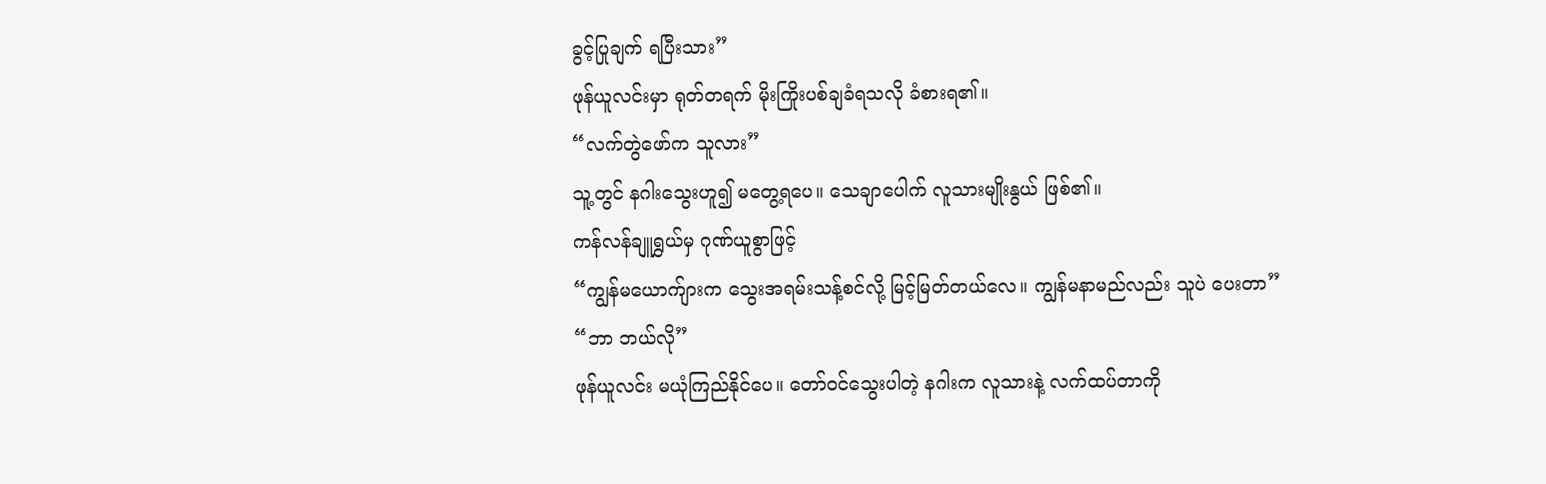ခွင့်ပြုချက် ရပြီးသား”
ဖုန်ယူလင်းမှာ ရုတ်တရက် မိုးကြိုးပစ်ချခံရသလို ခံစားရ၏။
“လက်တွဲဖော်က သူလား”
သူ့တွင် နဂါးသွေးဟူ၍ မတွေ့ရပေ။ သေချာပေါက် လူသားမျိုးနွယ် ဖြစ်၏။
ကန်လန်ချူရွှယ်မှ ဂုဏ်ယူစွာဖြင့်
“ကျွန်မယောက်ျားက သွေးအရမ်းသန့်စင်လို့ မြင့်မြတ်တယ်လေ။ ကျွန်မနာမည်လည်း သူပဲ ပေးတာ”
“ဘာ ဘယ်လို”
ဖုန်ယူလင်း မယုံကြည်နိုင်ပေ။ တော်ဝင်သွေးပါတဲ့ နဂါးက လူသားနဲ့ လက်ထပ်တာကို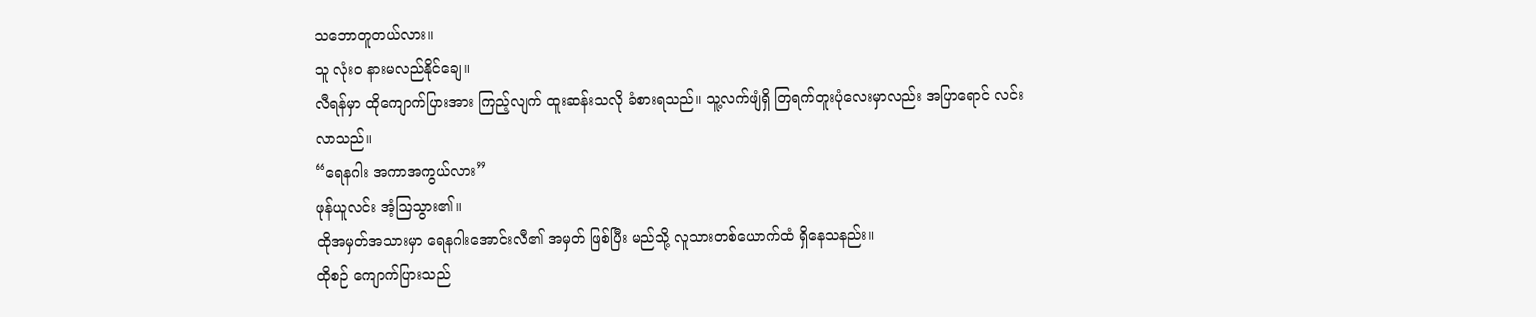သဘောတူတယ်လား။
သူ လုံးဝ နားမလည်နိုင်ချေ။
လီရန်မှာ ထိုကျောက်ပြားအား ကြည့်လျက် ထူးဆန်းသလို ခံစားရသည်။ သူ့လက်ဖျံရှိ တြရက်တူးပုံလေးမှာလည်း အပြာရောင် လင်းလာသည်။
“ရေနဂါး အကာအကွယ်လား”
ဖုန်ယူလင်း အံ့ဩသွား၏။
ထိုအမှတ်အသားမှာ ရေနဂါးအောင်းလီ၏ အမှတ် ဖြစ်ပြီး မည်သို့ လူသားတစ်ယောက်ထံ ရှိနေသနည်း။
ထိုစဉ် ကျောက်ပြားသည်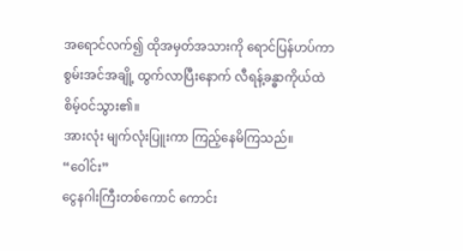အရောင်လက်၍ ထိုအမှတ်အသားကို ရောင်ပြန်ဟပ်ကာ စွမ်းအင်အချို့ ထွက်လာပြီးနောက် လီရန့်ခန္ဓာကိုယ်ထဲ စိမ့်ဝင်သွား၏။
အားလုံး မျက်လုံးပြူးကာ ကြည့်နေမိကြသည်။
“ဝေါင်း”
ငွေနဂါးကြီးတစ်ကောင် ကောင်း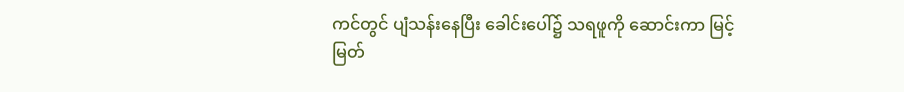ကင်တွင် ပျံသန်းနေပြီး ခေါင်းပေါ်၌ သရဖူကို ဆောင်းကာ မြင့်မြတ်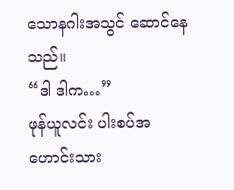သောနဂါးအသွင် ဆောင်နေသည်။
“ဒါ ဒါက…”
ဖုန်ယူလင်း ပါးစပ်အဟောင်းသား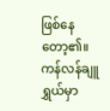ဖြစ်နေတော့၏။
ကန်လန်ချူရွှယ်မှာ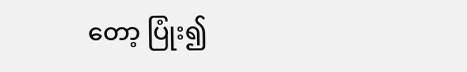တော့ ပြုံး၍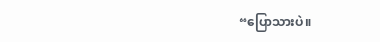“ပြောသားပဲ။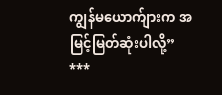ကျွန်မယောက်ျားက အမြင့်မြတ်ဆုံးပါလို့”
***